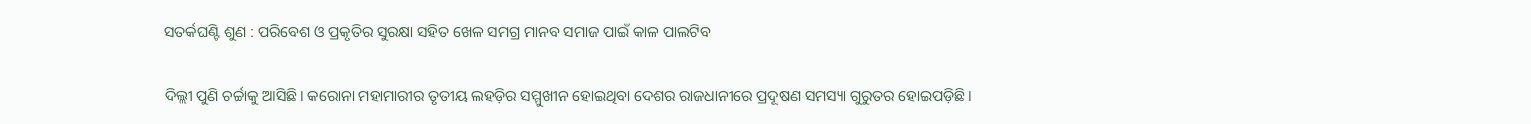ସତର୍କଘଣ୍ଟି ଶୁଣ : ପରିବେଶ ଓ ପ୍ରକୃତିର ସୁରକ୍ଷା ସହିତ ଖେଳ ସମଗ୍ର ମାନବ ସମାଜ ପାଇଁ କାଳ ପାଲଟିବ

ଦିଲ୍ଲୀ ପୁଣି ଚର୍ଚ୍ଚାକୁ ଆସିଛି। କରୋନା ମହାମାରୀର ତୃତୀୟ ଲହଡ଼ିର ସମ୍ମୁଖୀନ ହୋଇଥିବା ଦେଶର ରାଜଧାନୀରେ ପ୍ରଦୂଷଣ ସମସ୍ୟା ଗୁରୁତର ହୋଇପଡ଼ିଛି।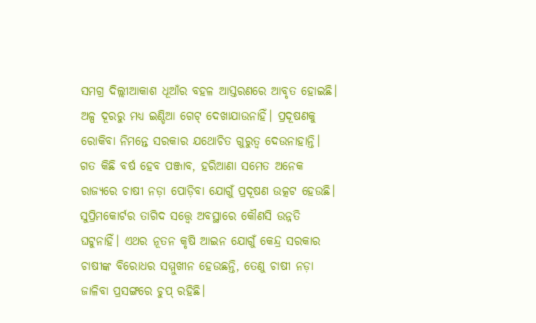ସମଗ୍ର ଦିଲ୍ଲୀଆକାଶ ଧୂଆଁର ବହଳ ଆସ୍ତରଣରେ ଆବୃତ ହୋଇଛି। ଅଳ୍ପ ଦୂରରୁ ମଧ୍ୟ ଇଣ୍ଡିଆ ଗେଟ୍‌ ଦେଖାଯାଉନାହିଁ। ପ୍ରଦୂଷଣକୁ ରୋକିବା ନିମନ୍ତେ ସରକାର ଯଥୋଚିତ ଗୁରୁତ୍ବ ଦେଉନାହାନ୍ତି। ଗତ କିଛି ବର୍ଷ ହେବ ପଞ୍ଜାବ, ହରିଆଣା ସମେତ ଅନେକ ରାଜ୍ୟରେ ଚାଷୀ ନଡ଼ା ପୋଡ଼ିବା ଯୋଗୁଁ ପ୍ରଦୂଷଣ ଉତ୍କଟ ହେଉଛି। ସୁପ୍ରିମକୋର୍ଟର ତାଗିଦ ସତ୍ତ୍ବେ ଅବସ୍ଥାରେ କୌଣସି ଉନ୍ନତି ଘଟୁନାହିଁ। ଏଥର ନୂତନ କୃଷି ଆଇନ ଯୋଗୁଁ କେନ୍ଦ୍ର ସରକାର ଚାଷୀଙ୍କ ବିରୋଧର ସମ୍ମୁଖୀନ ହେଉଛନ୍ତି, ତେଣୁ ଚାଷୀ ନଡ଼ା ଜାଳିବା ପ୍ରସଙ୍ଗରେ ଚୁପ୍‌ ରହିଛି।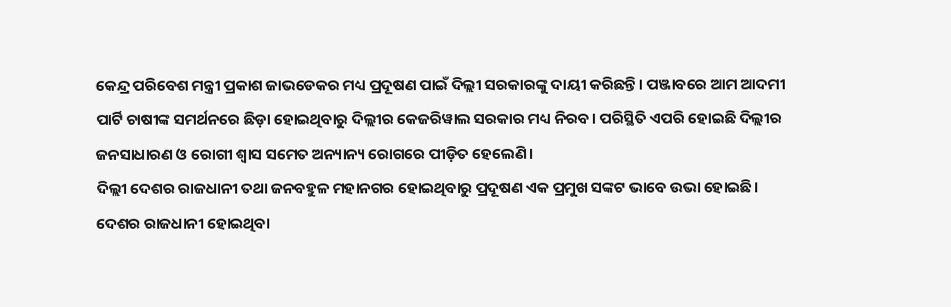କେନ୍ଦ୍ର ପରିବେଶ ମନ୍ତ୍ରୀ ପ୍ରକାଶ ଜାଭଡେକର ମଧ୍ୟ ପ୍ରଦୂଷଣ ପାଇଁ ଦିଲ୍ଲୀ ସରକାରଙ୍କୁ ଦାୟୀ କରିଛନ୍ତି। ପଞ୍ଜାବରେ ଆମ ଆଦମୀ ପାର୍ଟି ଚାଷୀଙ୍କ ସମର୍ଥନରେ ଛିଡ଼ା ହୋଇଥିବାରୁ ଦିଲ୍ଲୀର କେଜରିୱାଲ ସରକାର ମଧ୍ୟ ନିରବ। ପରିସ୍ଥିତି ଏପରି ହୋଇଛି ଦିଲ୍ଲୀର ଜନସାଧାରଣ ଓ ରୋଗୀ ଶ୍ବାସ ସମେତ ଅନ୍ୟାନ୍ୟ ରୋଗରେ ପୀଡ଼ିତ ହେଲେଣି।
ଦିଲ୍ଲୀ ଦେଶର ରାଜଧାନୀ ତଥା ଜନବହୁଳ ମହାନଗର ହୋଇଥିବାରୁ ପ୍ରଦୂଷଣ ଏକ ପ୍ରମୁଖ ସଙ୍କଟ ଭାବେ ଉଭା ହୋଇଛି। ଦେଶର ରାଜଧାନୀ ହୋଇଥିବା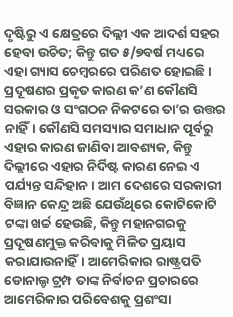ଦୃଷ୍ଟିରୁ ଏ କ୍ଷେତ୍ରରେ ଦିଲ୍ଲୀ ଏକ ଆଦର୍ଶ ସହର ହେବା ଉଚିତ; କିନ୍ତୁ ଗତ ୫/୭ବର୍ଷ ମଧ୍ୟରେ ଏହା ଗ୍ୟାସ ଚେମ୍ବରରେ ପରିଣତ ହୋଇଛି। ପ୍ରଦୂଷଣର ପ୍ରକୃତ କାରଣ କ’ଣ କୌଣସି ସରକାର ଓ ସଂଗଠନ ନିକଟରେ ତା’ର ଉତ୍ତର ନାହିଁ। କୌଣସି ସମସ୍ୟାର ସମାଧାନ ପୂର୍ବରୁ ଏହାର କାରଣ ଜାଣିବା ଆବଶ୍ୟକ, କିନ୍ତୁ ଦିଲ୍ଲୀରେ ଏହାର ନିର୍ଦିଷ୍ଟ କାରଣ ନେଇ ଏ ପର୍ଯ୍ୟନ୍ତ ସନ୍ଦିହାନ। ଆମ ଦେଶରେ ସରକାରୀ ବିଜ୍ଞାନ କେନ୍ଦ୍ର ଅଛି ଯେଉଁଥିରେ କୋଟିକୋଟି ଟଙ୍କା ଖର୍ଚ୍ଚ ହେଉଛି, କିନ୍ତୁ ମହାନଗରକୁ ପ୍ରଦୂଷଣମୁକ୍ତ କରିବାକୁ ମିଳିତ ପ୍ରୟାସ କରାଯାଉନାହିଁ। ଆମେରିକାର ରାଷ୍ଟ୍ରପତି ଡୋନାଲ୍ଡ ଟ୍ରମ୍ପ ତାଙ୍କ ନିର୍ବାଚନ ପ୍ରଚାରରେ ଆମେରିକାର ପରିବେଶକୁ ପ୍ରଶଂସା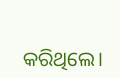କରିଥିଲେ।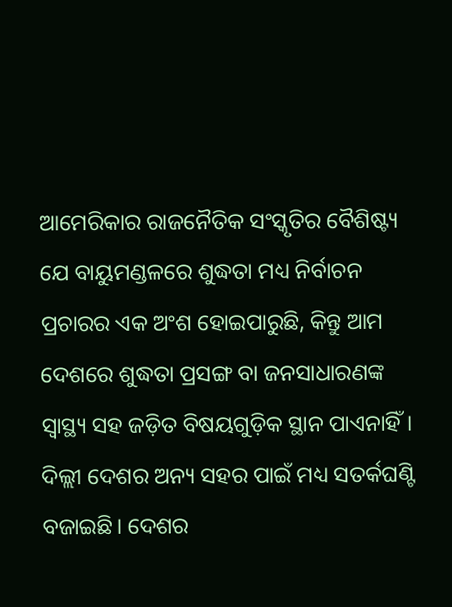ଆମେରିକାର ରାଜନୈତିକ ସଂସ୍କୃତିର ବୈଶିଷ୍ଟ୍ୟ ଯେ ବାୟୁମଣ୍ଡଳରେ ଶୁଦ୍ଧତା ମଧ୍ୟ ନିର୍ବାଚନ ପ୍ରଚାରର ଏକ ଅଂଶ ହୋଇପାରୁଛି, କିନ୍ତୁ ଆମ ଦେଶରେ ଶୁଦ୍ଧତା ପ୍ରସଙ୍ଗ ବା ଜନସାଧାରଣଙ୍କ ସ୍ବାସ୍ଥ୍ୟ ସହ ଜଡ଼ିତ ବିଷୟଗୁଡ଼ିକ ସ୍ଥାନ ପାଏନାହିଁ। ଦିଲ୍ଲୀ ଦେଶର ଅନ୍ୟ ସହର ପାଇଁ ମଧ୍ୟ ସତର୍କଘଣ୍ଟି ବଜାଇଛି। ଦେଶର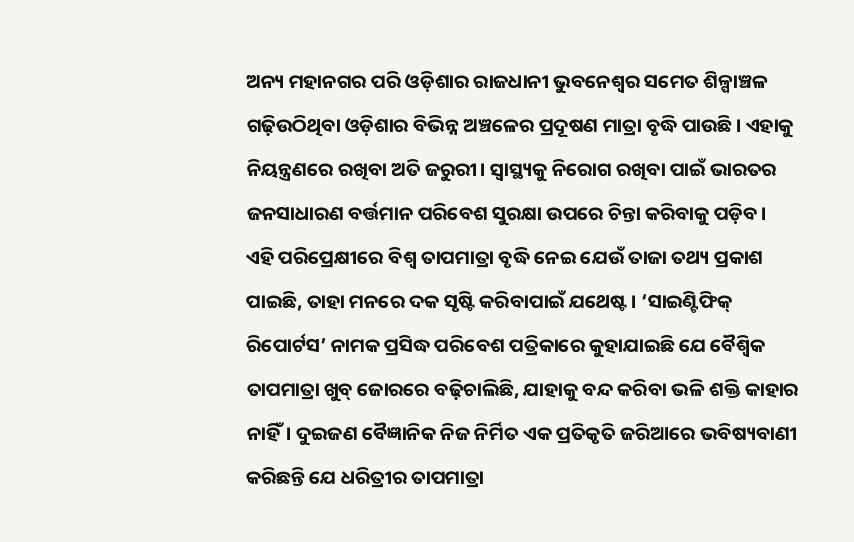ଅନ୍ୟ ମହାନଗର ପରି ଓଡ଼ିଶାର ରାଜଧାନୀ ଭୁବନେଶ୍ବର ସମେତ ଶିଳ୍ପାଞ୍ଚଳ ଗଢ଼ିଉଠିଥିବା ଓଡ଼ିଶାର ବିଭିନ୍ନ ଅଞ୍ଚଳ‌େ‌ର ପ୍ରଦୂଷଣ ମାତ୍ରା ବୃଦ୍ଧି ପାଉଛି। ଏହାକୁ ନିୟନ୍ତ୍ରଣରେ ରଖିବା ଅତି ଜରୁରୀ। ସ୍ବାସ୍ଥ୍ୟକୁ ନିରୋଗ ରଖିବା ପାଇଁ ଭାରତର ଜନସାଧାରଣ ବର୍ତ୍ତମାନ ପରିବେଶ ସୁରକ୍ଷା ଉପରେ ଚିନ୍ତା କରିବାକୁ ପଡ଼ିବ।
ଏହି ପରିପ୍ରେକ୍ଷୀରେ ବିଶ୍ବ ତାପମାତ୍ରା ବୃଦ୍ଧି ନେଇ ଯେଉଁ ତାଜା ତଥ୍ୟ ପ୍ରକାଶ ପାଇଛି, ତାହା ମନରେ ଦକ ସୃଷ୍ଟି କରିବାପାଇଁ ଯଥେଷ୍ଟ। ‘ସାଇଣ୍ଟିଫିକ୍ ରିପୋର୍ଟସ’ ନାମକ ପ୍ରସିଦ୍ଧ ପରିବେଶ ପତ୍ରିକାରେ କୁହାଯାଇଛି ଯେ ବୈଶ୍ବିକ ତାପମାତ୍ରା ଖୁବ୍‌ ଜୋରରେ ବଢ଼ିଚାଲିଛି, ଯାହାକୁ ବନ୍ଦ କରିବା ଭଳି ଶକ୍ତି କାହାର ନାହିଁ। ଦୁଇଜଣ ବୈଜ୍ଞାନିକ ନିଜ ନିର୍ମିତ ଏକ ପ୍ରତିକୃତି ଜରିଆରେ ଭବିଷ୍ୟବାଣୀ କରିଛନ୍ତି ଯେ ଧରିତ୍ରୀର ତାପମାତ୍ରା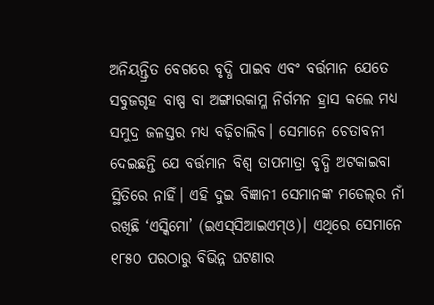ଅନିୟନ୍ତ୍ରିତ ବେଗରେ ବୃଦ୍ଧି ପାଇବ ଏବଂ ବର୍ତ୍ତମାନ ଯେତେ ସବୁଜଗୃହ ବାଷ୍ପ ବା ଅଙ୍ଗାରକାମ୍ଳ ନିର୍ଗମନ ହ୍ରାସ କଲେ ମଧ୍ୟ ସମୁଦ୍ର ଜଳସ୍ତର ମଧ୍ୟ ବଢ଼ିଚାଲିବ। ସେମାନେ ଚେତାବନୀ ଦେଇଛନ୍ତି ଯେ ବର୍ତ୍ତମାନ ବିଶ୍ବ ତାପମାତ୍ରା ବୃଦ୍ଧି ଅଟକାଇବା ସ୍ଥିତିରେ ନାହିଁ। ଏହି ଦୁଇ ବିଜ୍ଞାନୀ ସେମାନଙ୍କ ମଡେଲ୍‌ର ନାଁ ରଖିଛି ‘ଏସ୍କିମୋ’ (ଇଏସ୍‌ସିଆଇଏମ୍‌ଓ)। ଏଥିରେ ସେମାନେ ୧୮୫୦ ପରଠାରୁ ବିଭିନ୍ନ ଘଟଣାର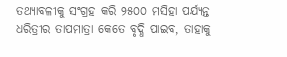ତଥ୍ୟାବଳୀକୁ ସଂଗ୍ରହ କରି ୨୫୦୦ ମସିହା ପର୍ଯ୍ୟନ୍ତ ଧରିତ୍ରୀର ତାପମାତ୍ରା କେତେ ବୃଦ୍ଧି ପାଇବ, ତାହାକୁ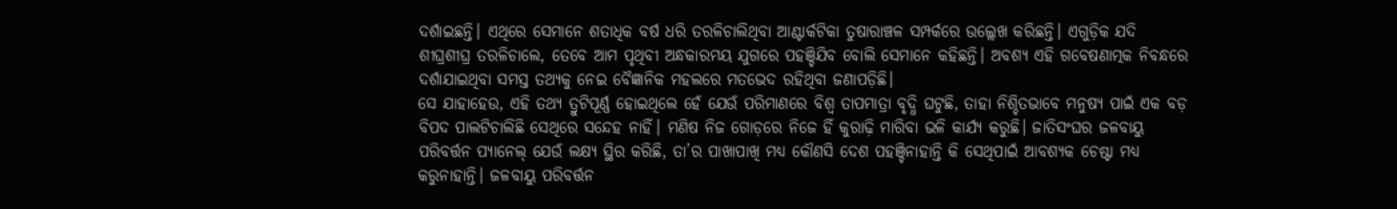ଦର୍ଶାଇଛନ୍ତି। ଏଥିରେ ସେମାନେ ଶତାଧିକ ବର୍ଷ ଧରି ତରଳିଚାଲିଥିବା ଆଣ୍ଟାର୍କଟିକା ତୁଷାରାଞ୍ଚଳ ସମ୍ପର୍କରେ ଉଲ୍ଲେଖ କରିଛନ୍ତି। ଏଗୁଡ଼ିକ ଯଦି ଶୀଘ୍ରଶୀଘ୍ର ତରଳିଚାଲେ, ତେବେ ଆମ ପୃଥିବୀ ଅନ୍ଧକାରମୟ ଯୁଗରେ ପହଞ୍ଚିଯିବ ବୋଲି ସେମାନେ କହିଛନ୍ତି। ଅବଶ୍ୟ ଏହି ଗବେଷଣାତ୍ମକ ନିବନ୍ଧରେ ଦର୍ଶାଯାଇଥିବା ସମସ୍ତ ତଥ୍ୟକୁ ନେଇ ବୈଜ୍ଞାନିକ ମହଲରେ ମତଭେଦ ରହିଥିବା ଜଣାପଡ଼ିଛି।
ସେ ଯାହାହେଉ, ଏହି ତଥ୍ୟ ତ୍ରୁଟିପୂର୍ଣ୍ଣ ହୋଇଥିଲେ ହେଁ ଯେଉଁ ପରିମାଣରେ ବିଶ୍ବ ତାପମାତ୍ରା ବୃଦ୍ଧି ଘଟୁଛି, ତାହା ନିଶ୍ଚିତଭାବେ ମନୁଷ୍ୟ ପାଇଁ ଏକ ବଡ଼ ବିପଦ ପାଲଟିଚାଲିଛି ସେଥିରେ ସନ୍ଦେହ ନାହିଁ। ମଣିଷ ନିଜ ଗୋଡ଼ରେ ନିଜେ ହିଁ କୁରାଢ଼ି ମାରିବା ଭଳି କାର୍ଯ୍ୟ କରୁଛି। ଜାତିସଂଘର ଜଳବାୟୁ ପରିବର୍ତ୍ତନ ପ୍ୟାନେଲ୍‌ ଯେଉଁ ଲକ୍ଷ୍ୟ ସ୍ଥିର କରିଛି, ତା’ର ପାଖାପାଖି ମଧ୍ୟ କୌଣସି ଦେଶ ପହଞ୍ଚିନାହାନ୍ତି କି ସେଥିପାଇଁ ଆବଶ୍ୟକ ଚେଷ୍ଟା ମଧ୍ୟ କରୁନାହାନ୍ତି। ଜଳବାୟୁ ପରିବର୍ତ୍ତନ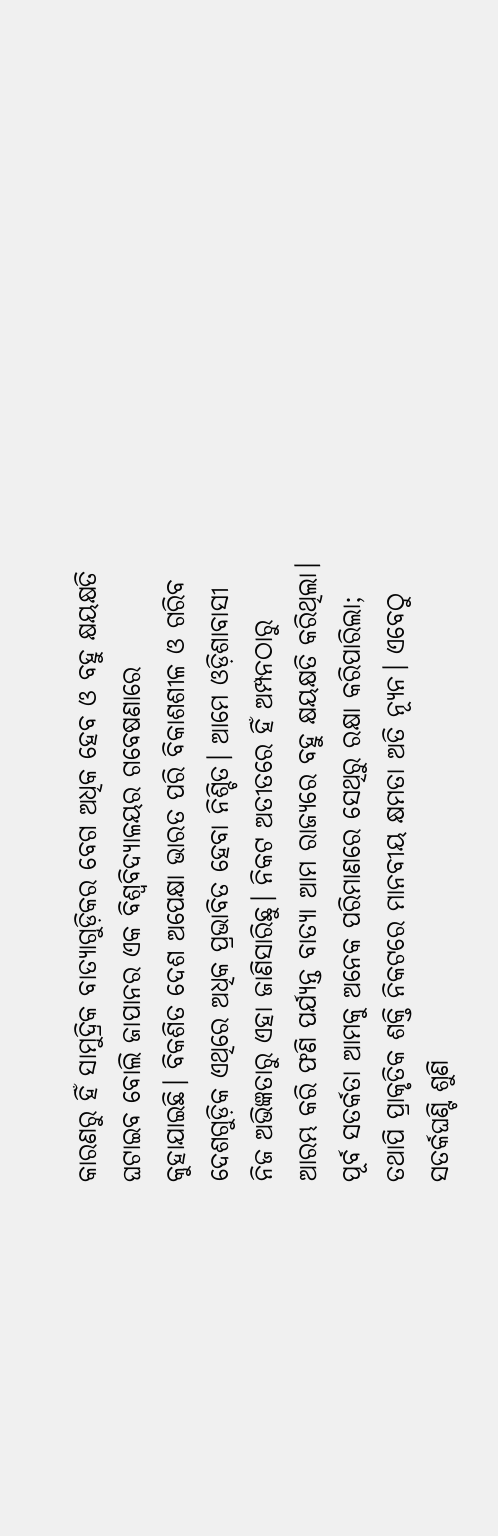କାରଣରୁ ହିଁ ସାମୁଦ୍ରିକ ବାତ୍ୟାଗୁଡ଼ିକର ବେଗ ଅଧିକ ହେବ ଓ ବହୁ କ୍ଷୟକ୍ଷତି ଘଟାଇବ ବୋଲି ଜାପାନର ଏକ ବିଶ୍ବବିଦ୍ୟାଳୟର ଗବେଷଣାରେ କୁହାଯାଇଛି। ବିକଶିତ ଦେଶ ଅପେକ୍ଷା ଭାରତ ପରି ବିକାଶଶୀଳ ଓ ଗରିବ ଦେଶଗୁଡ଼ିକ ଏଥିରେ ଅଧିକ ପ୍ରଭାବିତ ହେବା ନିଶ୍ଚିତ। ଆମେ ଓଡ଼ିଶାବାସୀ ନିଜ ଅଭିଜ୍ଞତାରୁ ଏହା ଜାଣିସାରିଛୁ। ନିକଟ ଅତୀତରେ ହିଁ ଅମ୍ପନଠାରୁ ଆରମ୍ଭ କରି ଫଣି ପର୍ଯ୍ୟନ୍ତ ବାତ୍ୟା ଆମ ରାଜ୍ୟରେ ବହୁ କ୍ଷୟକ୍ଷତି କରିଥିଲା। ପୂର୍ବ ସତର୍କତା ଆମକୁ ଅନେକ ପରିମାଣରେ ସେଥିରୁ ରକ୍ଷା କରିପାରିଲା; ତଥାପି ପ୍ରାକୃତିକ ଶକ୍ତି ନିକଟରେ ମାନବୀୟ କ୍ଷମତା ଅତି ନ୍ୟୂନ। ଏବେଠୁ ସତର୍କଘଣ୍ଟି ଶୁଣି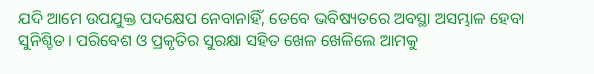ଯଦି ଆମେ ଉପଯୁକ୍ତ ପଦକ୍ଷେପ ନେବାନାହିଁ, ତେବେ ଭବିଷ୍ୟତରେ ଅବସ୍ଥା ଅସମ୍ଭାଳ ହେବା ସୁନିଶ୍ଚିତ। ପରିବେଶ ଓ ପ୍ରକୃତିର ସୁରକ୍ଷା ସହିତ ଖେଳ ଖେଳିଲେ ଆମକୁ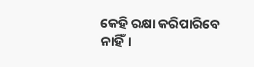କେହି ରକ୍ଷା କରିପାରିବେ ନାହିଁ।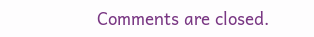Comments are closed.